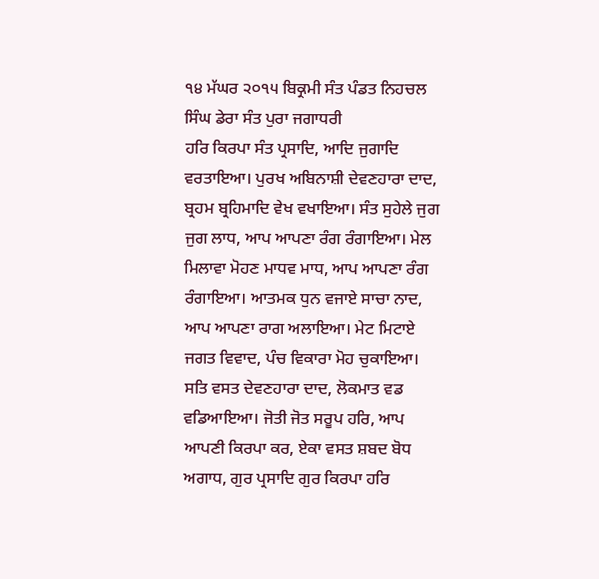੧੪ ਮੱਘਰ ੨੦੧੫ ਬਿਕ੍ਰਮੀ ਸੰਤ ਪੰਡਤ ਨਿਹਚਲ ਸਿੰਘ ਡੇਰਾ ਸੰਤ ਪੁਰਾ ਜਗਾਧਰੀ
ਹਰਿ ਕਿਰਪਾ ਸੰਤ ਪ੍ਰਸਾਦਿ, ਆਦਿ ਜੁਗਾਦਿ ਵਰਤਾਇਆ। ਪੁਰਖ ਅਬਿਨਾਸ਼ੀ ਦੇਵਣਹਾਰਾ ਦਾਦ, ਬ੍ਰਹਮ ਬ੍ਰਹਿਮਾਦਿ ਵੇਖ ਵਖਾਇਆ। ਸੰਤ ਸੁਹੇਲੇ ਜੁਗ ਜੁਗ ਲਾਧ, ਆਪ ਆਪਣਾ ਰੰਗ ਰੰਗਾਇਆ। ਮੇਲ ਮਿਲਾਵਾ ਮੋਹਣ ਮਾਧਵ ਮਾਧ, ਆਪ ਆਪਣਾ ਰੰਗ ਰੰਗਾਇਆ। ਆਤਮਕ ਧੁਨ ਵਜਾਏ ਸਾਚਾ ਨਾਦ, ਆਪ ਆਪਣਾ ਰਾਗ ਅਲਾਇਆ। ਮੇਟ ਮਿਟਾਏ ਜਗਤ ਵਿਵਾਦ, ਪੰਚ ਵਿਕਾਰਾ ਮੋਹ ਚੁਕਾਇਆ। ਸਤਿ ਵਸਤ ਦੇਵਣਹਾਰਾ ਦਾਦ, ਲੋਕਮਾਤ ਵਡ ਵਡਿਆਇਆ। ਜੋਤੀ ਜੋਤ ਸਰੂਪ ਹਰਿ, ਆਪ ਆਪਣੀ ਕਿਰਪਾ ਕਰ, ਏਕਾ ਵਸਤ ਸ਼ਬਦ ਬੋਧ ਅਗਾਧ, ਗੁਰ ਪ੍ਰਸਾਦਿ ਗੁਰ ਕਿਰਪਾ ਹਰਿ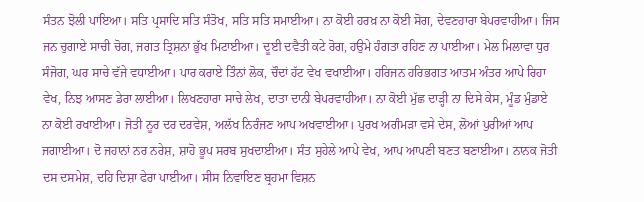ਸੰਤਨ ਝੋਲੀ ਪਾਇਆ। ਸਤਿ ਪ੍ਰਸਾਦਿ ਸਤਿ ਸੰਤੋਖ, ਸਤਿ ਸਤਿ ਸਮਾਈਆ। ਨਾ ਕੋਈ ਹਰਖ਼ ਨਾ ਕੋਈ ਸੋਗ, ਦੇਵਣਹਾਰਾ ਬੇਪਰਵਾਹੀਆ। ਜਿਸ ਜਨ ਚੁਗਾਏ ਸਾਚੀ ਚੋਗ, ਜਗਤ ਤ੍ਰਿਸ਼ਨਾ ਭੁੱਖ ਮਿਟਾਈਆ। ਦੂਈ ਦਵੈਤੀ ਕਟੇ ਰੋਗ, ਹਉਮੇ ਹੰਗਤਾ ਰਹਿਣ ਨਾ ਪਾਈਆ। ਮੇਲ ਮਿਲਾਵਾ ਧੁਰ ਸੰਜੋਗ, ਘਰ ਸਾਚੇ ਵੱਜੇ ਵਧਾਈਆ। ਪਾਰ ਕਰਾਏ ਤਿੰਨਾਂ ਲੋਕ, ਚੌਦਾਂ ਹੱਟ ਵੇਖ ਵਖਾਈਆ। ਹਰਿਜਨ ਹਰਿਭਗਤ ਆਤਮ ਅੰਤਰ ਆਪੇ ਰਿਹਾ ਵੇਖ, ਨਿਝ ਆਸਣ ਡੇਰਾ ਲਾਈਆ। ਲਿਖਣਹਾਰਾ ਸਾਚੇ ਲੇਖ, ਦਾਤਾ ਦਾਨੀ ਬੇਪਰਵਾਹੀਆ। ਨਾ ਕੋਈ ਮੁੱਛ ਦਾੜ੍ਹੀ ਨਾ ਦਿਸੇ ਕੇਸ, ਮੂੰਡ ਮੁੰਡਾਏ ਨਾ ਕੋਈ ਰਖਾਈਆ। ਜੋਤੀ ਨੂਰ ਦਰ ਦਰਵੇਸ਼, ਅਲੱਖ ਨਿਰੰਜਣ ਆਪ ਅਖਵਾਈਆ। ਪੁਰਖ ਅਗੰਮੜਾ ਵਸੇ ਦੇਸ, ਲੋਆਂ ਪੁਰੀਆਂ ਆਪ ਜਗਾਈਆ। ਦੋ ਜਹਾਨਾਂ ਨਰ ਨਰੇਸ਼, ਸ਼ਾਹੋ ਭੂਪ ਸਰਬ ਸੁਖਦਾਈਆ। ਸੰਤ ਸੁਹੇਲੇ ਆਪੇ ਵੇਖ, ਆਪ ਆਪਣੀ ਬਣਤ ਬਣਾਈਆ। ਨਾਨਕ ਜੋਤੀ ਦਸ ਦਸਮੇਸ਼, ਦਹਿ ਦਿਸ਼ਾ ਫੇਰਾ ਪਾਈਆ। ਸੀਸ ਨਿਵਾਇਣ ਬ੍ਰਹਮਾ ਵਿਸ਼ਨ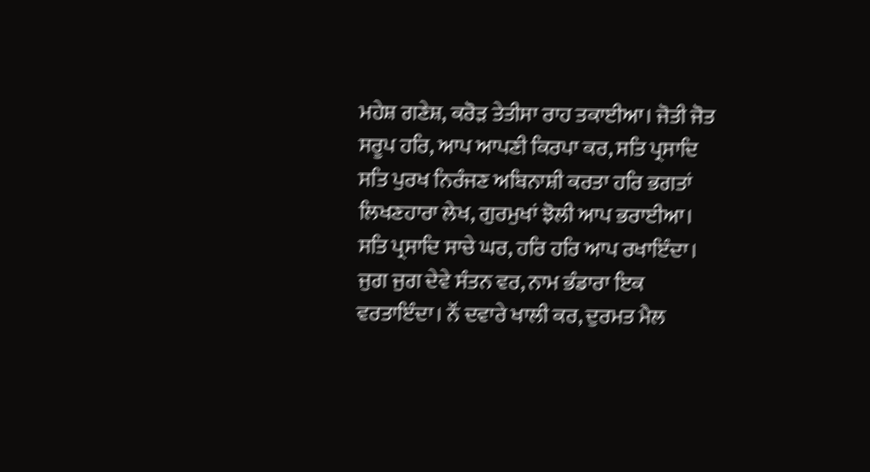ਮਹੇਸ਼ ਗਣੇਸ਼, ਕਰੋੜ ਤੇਤੀਸਾ ਰਾਹ ਤਕਾਈਆ। ਜੋਤੀ ਜੋਤ ਸਰੂਪ ਹਰਿ, ਆਪ ਆਪਣੀ ਕਿਰਪਾ ਕਰ, ਸਤਿ ਪ੍ਰਸਾਦਿ ਸਤਿ ਪੁਰਖ ਨਿਰੰਜਣ ਅਬਿਨਾਸ਼ੀ ਕਰਤਾ ਹਰਿ ਭਗਤਾਂ ਲਿਖਣਹਾਰਾ ਲੇਖ, ਗੁਰਮੁਖਾਂ ਝੋਲੀ ਆਪ ਭਰਾਈਆ। ਸਤਿ ਪ੍ਰਸਾਦਿ ਸਾਚੇ ਘਰ, ਹਰਿ ਹਰਿ ਆਪ ਰਖਾਇੰਦਾ। ਜੁਗ ਜੁਗ ਦੇਵੇ ਸੰਤਨ ਵਰ, ਨਾਮ ਭੰਡਾਰਾ ਇਕ ਵਰਤਾਇੰਦਾ। ਨੌਂ ਦਵਾਰੇ ਖਾਲੀ ਕਰ, ਦੁਰਮਤ ਮੈਲ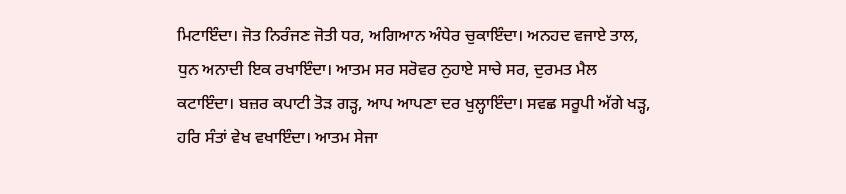ਮਿਟਾਇੰਦਾ। ਜੋਤ ਨਿਰੰਜਣ ਜੋਤੀ ਧਰ, ਅਗਿਆਨ ਅੰਧੇਰ ਚੁਕਾਇੰਦਾ। ਅਨਹਦ ਵਜਾਏ ਤਾਲ, ਧੁਨ ਅਨਾਦੀ ਇਕ ਰਖਾਇੰਦਾ। ਆਤਮ ਸਰ ਸਰੋਵਰ ਨੁਹਾਏ ਸਾਚੇ ਸਰ, ਦੁਰਮਤ ਮੈਲ ਕਟਾਇੰਦਾ। ਬਜ਼ਰ ਕਪਾਟੀ ਤੋੜ ਗੜ੍ਹ, ਆਪ ਆਪਣਾ ਦਰ ਖੁਲ੍ਹਾਇੰਦਾ। ਸਵਛ ਸਰੂਪੀ ਅੱਗੇ ਖੜ੍ਹ, ਹਰਿ ਸੰਤਾਂ ਵੇਖ ਵਖਾਇੰਦਾ। ਆਤਮ ਸੇਜਾ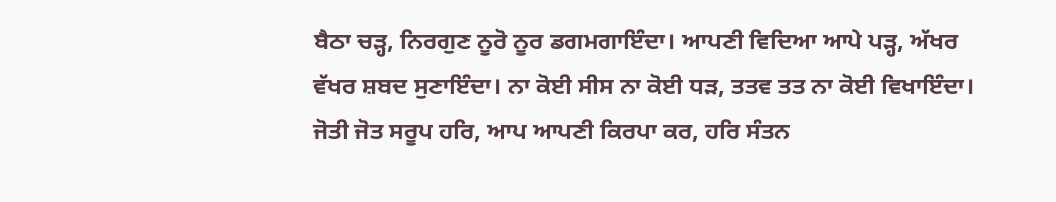ਬੈਠਾ ਚੜ੍ਹ, ਨਿਰਗੁਣ ਨੂਰੋ ਨੂਰ ਡਗਮਗਾਇੰਦਾ। ਆਪਣੀ ਵਿਦਿਆ ਆਪੇ ਪੜ੍ਹ, ਅੱਖਰ ਵੱਖਰ ਸ਼ਬਦ ਸੁਣਾਇੰਦਾ। ਨਾ ਕੋਈ ਸੀਸ ਨਾ ਕੋਈ ਧੜ, ਤਤਵ ਤਤ ਨਾ ਕੋਈ ਵਿਖਾਇੰਦਾ। ਜੋਤੀ ਜੋਤ ਸਰੂਪ ਹਰਿ, ਆਪ ਆਪਣੀ ਕਿਰਪਾ ਕਰ, ਹਰਿ ਸੰਤਨ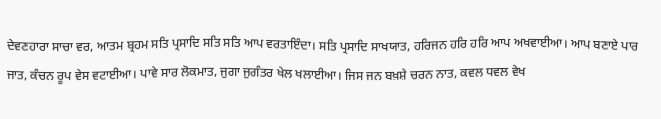ਦੇਵਣਹਾਰਾ ਸਾਚਾ ਵਰ, ਆਤਮ ਬ੍ਰਹਮ ਸਤਿ ਪ੍ਰਸਾਦਿ ਸਤਿ ਸਤਿ ਆਪ ਵਰਤਾਇੰਦਾ। ਸਤਿ ਪ੍ਰਸਾਦਿ ਸਾਖਯਾਤ, ਹਰਿਜਨ ਹਰਿ ਹਰਿ ਆਪ ਅਖਵਾਈਆ। ਆਪ ਬਣਾਏ ਪਾਰ ਜਾਤ, ਕੰਚਨ ਰੂਪ ਵੇਸ ਵਟਾਈਆ। ਪਾਵੇ ਸਾਰ ਲੋਕਮਾਤ, ਜੁਗਾ ਜੁਗੰਤਰ ਖੇਲ ਖਲਾਈਆ। ਜਿਸ ਜਨ ਬਖ਼ਸ਼ੇ ਚਰਨ ਨਾਤ, ਕਵਲ ਧਵਲ ਵੇਖ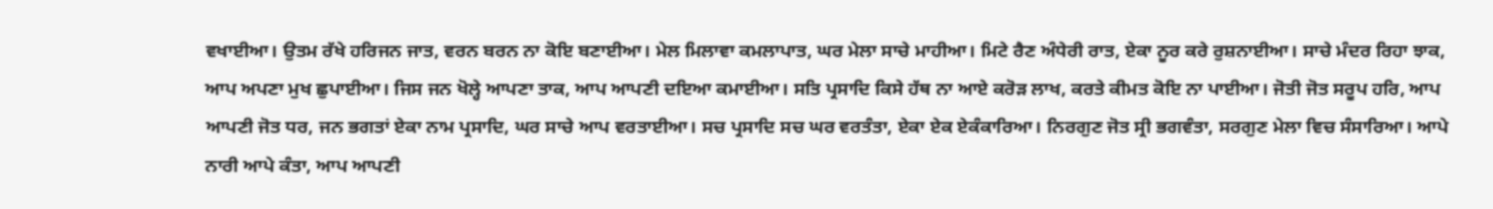ਵਖਾਈਆ। ਉਤਮ ਰੱਖੇ ਹਰਿਜਨ ਜਾਤ, ਵਰਨ ਬਰਨ ਨਾ ਕੋਇ ਬਣਾਈਆ। ਮੇਲ ਮਿਲਾਵਾ ਕਮਲਾਪਾਤ, ਘਰ ਮੇਲਾ ਸਾਚੇ ਮਾਹੀਆ। ਮਿਟੇ ਰੈਣ ਅੰਧੇਰੀ ਰਾਤ, ਏਕਾ ਨੂਰ ਕਰੇ ਰੁਸ਼ਨਾਈਆ। ਸਾਚੇ ਮੰਦਰ ਰਿਹਾ ਝਾਕ, ਆਪ ਅਪਣਾ ਮੁਖ ਛੁਪਾਈਆ। ਜਿਸ ਜਨ ਖੋਲ੍ਹੇ ਆਪਣਾ ਤਾਕ, ਆਪ ਆਪਣੀ ਦਇਆ ਕਮਾਈਆ। ਸਤਿ ਪ੍ਰਸਾਦਿ ਕਿਸੇ ਹੱਥ ਨਾ ਆਏ ਕਰੋੜ ਲਾਖ, ਕਰਤੇ ਕੀਮਤ ਕੋਇ ਨਾ ਪਾਈਆ। ਜੋਤੀ ਜੋਤ ਸਰੂਪ ਹਰਿ, ਆਪ ਆਪਣੀ ਜੋਤ ਧਰ, ਜਨ ਭਗਤਾਂ ਏਕਾ ਨਾਮ ਪ੍ਰਸਾਦਿ, ਘਰ ਸਾਚੇ ਆਪ ਵਰਤਾਈਆ। ਸਚ ਪ੍ਰਸਾਦਿ ਸਚ ਘਰ ਵਰਤੰਤਾ, ਏਕਾ ਏਕ ਏਕੰਕਾਰਿਆ। ਨਿਰਗੁਣ ਜੋਤ ਸ੍ਰੀ ਭਗਵੰਤਾ, ਸਰਗੁਣ ਮੇਲਾ ਵਿਚ ਸੰਸਾਰਿਆ। ਆਪੇ ਨਾਰੀ ਆਪੇ ਕੰਤਾ, ਆਪ ਆਪਣੀ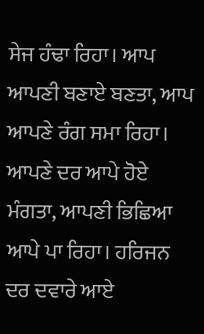ਸੇਜ ਹੰਢਾ ਰਿਹਾ। ਆਪ ਆਪਣੀ ਬਣਾਏ ਬਣਤਾ, ਆਪ ਆਪਣੇ ਰੰਗ ਸਮਾ ਰਿਹਾ। ਆਪਣੇ ਦਰ ਆਪੇ ਹੋਏ ਮੰਗਤਾ, ਆਪਣੀ ਭਿਛਿਆ ਆਪੇ ਪਾ ਰਿਹਾ। ਹਰਿਜਨ ਦਰ ਦਵਾਰੇ ਆਏ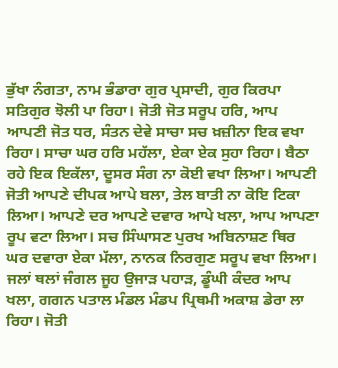ਭੁੱਖਾ ਨੰਗਤਾ, ਨਾਮ ਭੰਡਾਰਾ ਗੁਰ ਪ੍ਰਸਾਦੀ, ਗੁਰ ਕਿਰਪਾ ਸਤਿਗੁਰ ਝੋਲੀ ਪਾ ਰਿਹਾ। ਜੋਤੀ ਜੋਤ ਸਰੂਪ ਹਰਿ, ਆਪ ਆਪਣੀ ਜੋਤ ਧਰ, ਸੰਤਨ ਦੇਵੇ ਸਾਚਾ ਸਚ ਖ਼ਜ਼ੀਨਾ ਇਕ ਵਖਾ ਰਿਹਾ। ਸਾਚਾ ਘਰ ਹਰਿ ਮਹੱਲਾ, ਏਕਾ ਏਕ ਸੁਹਾ ਰਿਹਾ। ਬੈਠਾ ਰਹੇ ਇਕ ਇਕੱਲਾ, ਦੂਸਰ ਸੰਗ ਨਾ ਕੋਈ ਵਖਾ ਲਿਆ। ਆਪਣੀ ਜੋਤੀ ਆਪਣੇ ਦੀਪਕ ਆਪੇ ਬਲਾ, ਤੇਲ ਬਾਤੀ ਨਾ ਕੋਇ ਟਿਕਾ ਲਿਆ। ਆਪਣੇ ਦਰ ਆਪਣੇ ਦਵਾਰ ਆਪੇ ਖਲਾ, ਆਪ ਆਪਣਾ ਰੂਪ ਵਟਾ ਲਿਆ। ਸਚ ਸਿੰਘਾਸਣ ਪੁਰਖ ਅਬਿਨਾਸ਼ਣ ਥਿਰ ਘਰ ਦਵਾਰਾ ਏਕਾ ਮੱਲਾ, ਨਾਨਕ ਨਿਰਗੁਣ ਸਰੂਪ ਵਖਾ ਲਿਆ। ਜਲਾਂ ਥਲਾਂ ਜੰਗਲ ਜੂਹ ਉਜਾੜ ਪਹਾੜ, ਡੂੰਘੀ ਕੰਦਰ ਆਪ ਖਲਾ, ਗਗਨ ਪਤਾਲ ਮੰਡਲ ਮੰਡਪ ਪ੍ਰਿਥਮੀ ਅਕਾਸ਼ ਡੇਰਾ ਲਾ ਰਿਹਾ। ਜੋਤੀ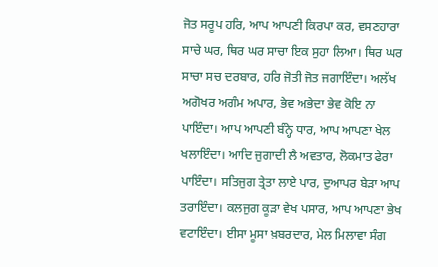ਜੋਤ ਸਰੂਪ ਹਰਿ, ਆਪ ਆਪਣੀ ਕਿਰਪਾ ਕਰ, ਵਸਣਹਾਰਾ ਸਾਚੇ ਘਰ, ਥਿਰ ਘਰ ਸਾਚਾ ਇਕ ਸੁਹਾ ਲਿਆ। ਥਿਰ ਘਰ ਸਾਚਾ ਸਚ ਦਰਬਾਰ, ਹਰਿ ਜੋਤੀ ਜੋਤ ਜਗਾਇੰਦਾ। ਅਲੱਖ ਅਗੋਖਰ ਅਗੰਮ ਅਪਾਰ, ਭੇਵ ਅਭੇਦਾ ਭੇਵ ਕੋਇ ਨਾ ਪਾਇੰਦਾ। ਆਪ ਆਪਣੀ ਬੰਨ੍ਹੇ ਧਾਰ, ਆਪ ਆਪਣਾ ਖੇਲ ਖਲਾਇੰਦਾ। ਆਦਿ ਜੁਗਾਦੀ ਲੈ ਅਵਤਾਰ, ਲੋਕਮਾਤ ਫੇਰਾ ਪਾਇੰਦਾ। ਸਤਿਜੁਗ ਤ੍ਰੇਤਾ ਲਾਏ ਪਾਰ, ਦੁਆਪਰ ਬੇੜਾ ਆਪ ਤਰਾਇੰਦਾ। ਕਲਜੁਗ ਕੂੜਾ ਵੇਖ ਪਸਾਰ, ਆਪ ਆਪਣਾ ਭੇਖ ਵਟਾਇੰਦਾ। ਈਸਾ ਮੂਸਾ ਖ਼ਬਰਦਾਰ, ਮੇਲ ਮਿਲਾਵਾ ਸੰਗ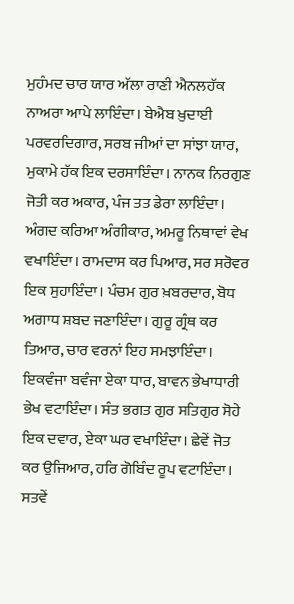ਮੁਹੰਮਦ ਚਾਰ ਯਾਰ ਅੱਲਾ ਰਾਣੀ ਐਨਲਹੱਕ ਨਾਅਰਾ ਆਪੇ ਲਾਇੰਦਾ। ਬੇਐਬ ਖ਼ੁਦਾਈ ਪਰਵਰਦਿਗਾਰ, ਸਰਬ ਜੀਆਂ ਦਾ ਸਾਂਝਾ ਯਾਰ, ਮੁਕਾਮੇ ਹੱਕ ਇਕ ਦਰਸਾਇੰਦਾ। ਨਾਨਕ ਨਿਰਗੁਣ ਜੋਤੀ ਕਰ ਅਕਾਰ, ਪੰਜ ਤਤ ਡੇਰਾ ਲਾਇੰਦਾ। ਅੰਗਦ ਕਰਿਆ ਅੰਗੀਕਾਰ, ਅਮਰੂ ਨਿਥਾਵਾਂ ਵੇਖ ਵਖਾਇੰਦਾ। ਰਾਮਦਾਸ ਕਰ ਪਿਆਰ, ਸਰ ਸਰੋਵਰ ਇਕ ਸੁਹਾਇੰਦਾ। ਪੰਚਮ ਗੁਰ ਖ਼ਬਰਦਾਰ, ਬੋਧ ਅਗਾਧ ਸ਼ਬਦ ਜਣਾਇੰਦਾ। ਗੁਰੂ ਗ੍ਰੰਥ ਕਰ ਤਿਆਰ, ਚਾਰ ਵਰਨਾਂ ਇਹ ਸਮਝਾਇੰਦਾ। ਇਕਵੰਜਾ ਬਵੰਜਾ ਏਕਾ ਧਾਰ, ਬਾਵਨ ਭੇਖਾਧਾਰੀ ਭੇਖ ਵਟਾਇੰਦਾ। ਸੰਤ ਭਗਤ ਗੁਰ ਸਤਿਗੁਰ ਸੋਹੇ ਇਕ ਦਵਾਰ, ਏਕਾ ਘਰ ਵਖਾਇੰਦਾ। ਛੇਵੇਂ ਜੋਤ ਕਰ ਉਜਿਆਰ, ਹਰਿ ਗੋਬਿੰਦ ਰੂਪ ਵਟਾਇੰਦਾ। ਸਤਵੇਂ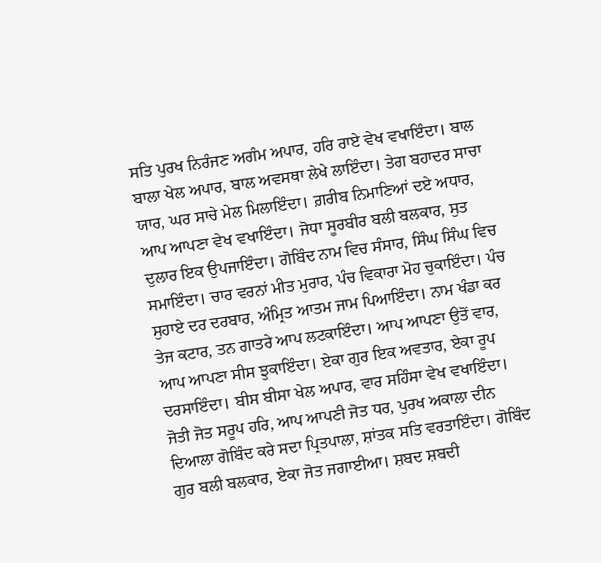ਸਤਿ ਪੁਰਖ ਨਿਰੰਜਣ ਅਗੰਮ ਅਪਾਰ, ਹਰਿ ਰਾਏ ਵੇਖ ਵਖਾਇੰਦਾ। ਬਾਲ ਬਾਲਾ ਖੇਲ ਅਪਾਰ, ਬਾਲ ਅਵਸਥਾ ਲੇਖੇ ਲਾਇੰਦਾ। ਤੇਗ ਬਹਾਦਰ ਸਾਚਾ ਯਾਰ, ਘਰ ਸਾਚੇ ਮੇਲ ਮਿਲਾਇੰਦਾ। ਗ਼ਰੀਬ ਨਿਮਾਣਿਆਂ ਦਏ ਅਧਾਰ, ਆਪ ਆਪਣਾ ਵੇਖ ਵਖਾਇੰਦਾ। ਜੋਧਾ ਸੂਰਬੀਰ ਬਲੀ ਬਲਕਾਰ, ਸੁਤ ਦੁਲਾਰ ਇਕ ਉਪਜਾਇੰਦਾ। ਗੋਬਿੰਦ ਨਾਮ ਵਿਚ ਸੰਸਾਰ, ਸਿੰਘ ਸਿੰਘ ਵਿਚ ਸਮਾਇੰਦਾ। ਚਾਰ ਵਰਨਾਂ ਮੀਤ ਮੁਰਾਰ, ਪੰਚ ਵਿਕਾਰਾ ਮੋਹ ਚੁਕਾਇੰਦਾ। ਪੰਚ ਸੁਹਾਏ ਦਰ ਦਰਬਾਰ, ਅੰਮ੍ਰਿਤ ਆਤਮ ਜਾਮ ਪਿਆਇੰਦਾ। ਨਾਮ ਖੰਡਾ ਕਰ ਤੇਜ ਕਟਾਰ, ਤਨ ਗਾਤਰੇ ਆਪ ਲਟਕਾਇੰਦਾ। ਆਪ ਆਪਣਾ ਉਤੋਂ ਵਾਰ, ਆਪ ਆਪਣਾ ਸੀਸ ਝੁਕਾਇੰਦਾ। ਏਕਾ ਗੁਰ ਇਕ ਅਵਤਾਰ, ਏਕਾ ਰੂਪ ਦਰਸਾਇੰਦਾ। ਬੀਸ ਬੀਸਾ ਖੇਲ ਅਪਾਰ, ਵਾਰ ਸਹਿੰਸਾ ਵੇਖ ਵਖਾਇੰਦਾ। ਜੋਤੀ ਜੋਤ ਸਰੂਪ ਹਰਿ, ਆਪ ਆਪਣੀ ਜੋਤ ਧਰ, ਪੁਰਖ ਅਕਾਲਾ ਦੀਨ ਦਿਆਲਾ ਗੋਬਿੰਦ ਕਰੇ ਸਦਾ ਪ੍ਰਿਤਪਾਲਾ, ਸ਼ਾਂਤਕ ਸਤਿ ਵਰਤਾਇੰਦਾ। ਗੋਬਿੰਦ ਗੁਰ ਬਲੀ ਬਲਕਾਰ, ਏਕਾ ਜੋਤ ਜਗਾਈਆ। ਸ਼ਬਦ ਸ਼ਬਦੀ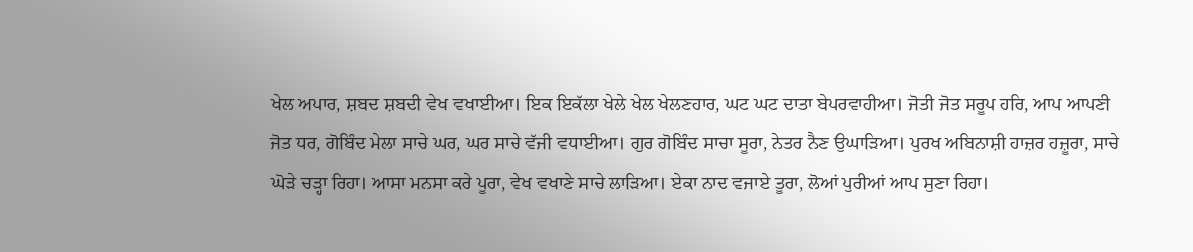ਖੇਲ ਅਪਾਰ, ਸ਼ਬਦ ਸ਼ਬਦੀ ਵੇਖ ਵਖਾਈਆ। ਇਕ ਇਕੱਲਾ ਖੇਲੇ ਖੇਲ ਖੇਲਣਹਾਰ, ਘਟ ਘਟ ਦਾਤਾ ਬੇਪਰਵਾਹੀਆ। ਜੋਤੀ ਜੋਤ ਸਰੂਪ ਹਰਿ, ਆਪ ਆਪਣੀ ਜੋਤ ਧਰ, ਗੋਬਿੰਦ ਮੇਲਾ ਸਾਚੇ ਘਰ, ਘਰ ਸਾਚੇ ਵੱਜੀ ਵਧਾਈਆ। ਗੁਰ ਗੋਬਿੰਦ ਸਾਚਾ ਸੂਰਾ, ਨੇਤਰ ਨੈਣ ਉਘਾੜਿਆ। ਪੁਰਖ ਅਬਿਨਾਸ਼ੀ ਹਾਜ਼ਰ ਹਜ਼ੂਰਾ, ਸਾਚੇ ਘੋੜੇ ਚੜ੍ਹਾ ਰਿਹਾ। ਆਸਾ ਮਨਸਾ ਕਰੇ ਪੂਰਾ, ਵੇਖ ਵਖਾਣੇ ਸਾਚੇ ਲਾੜਿਆ। ਏਕਾ ਨਾਦ ਵਜਾਏ ਤੂਰਾ, ਲੋਆਂ ਪੁਰੀਆਂ ਆਪ ਸੁਣਾ ਰਿਹਾ।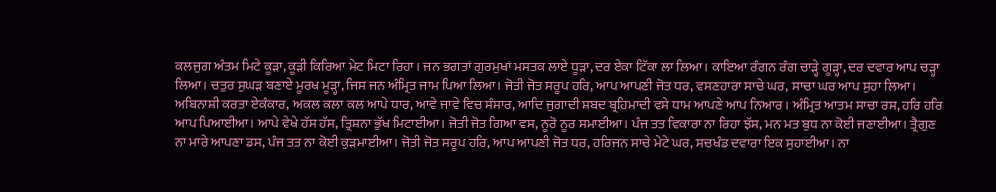ਕਲਜੁਗ ਅੰਤਮ ਮਿਟੇ ਕੂੜਾ, ਕੂੜੀ ਕਿਰਿਆ ਮੇਟ ਮਿਟਾ ਰਿਹਾ। ਜਨ ਭਗਤਾਂ ਗੁਰਮੁਖਾਂ ਮਸਤਕ ਲਾਏ ਧੂੜਾ, ਦਰ ਏਕਾ ਟਿੱਕਾ ਲਾ ਲਿਆ। ਕਾਇਆ ਰੰਗਨ ਰੰਗ ਚਾੜ੍ਹੇ ਗੂੜ੍ਹਾ, ਦਰ ਦਵਾਰ ਆਪ ਚੜ੍ਹਾ ਲਿਆ। ਚਤੁਰ ਸੁਘੜ ਬਣਾਏ ਮੂਰਖ ਮੂੜ੍ਹਾ, ਜਿਸ ਜਨ ਅੰਮ੍ਰਿਤ ਜਾਮ ਪਿਆ ਲਿਆ। ਜੋਤੀ ਜੋਤ ਸਰੂਪ ਹਰਿ, ਆਪ ਆਪਣੀ ਜੋਤ ਧਰ, ਵਸਣਹਾਰਾ ਸਾਚੇ ਘਰ, ਸਾਚਾ ਘਰ ਆਪ ਸੁਹਾ ਲਿਆ। ਅਬਿਨਾਸ਼ੀ ਕਰਤਾ ਏਕੰਕਾਰ, ਅਕਲ ਕਲਾ ਕਲ ਆਪੇ ਧਾਰ, ਆਵੇ ਜਾਵੇ ਵਿਚ ਸੰਸਾਰ, ਆਦਿ ਜੁਗਾਦੀ ਸ਼ਬਦ ਬ੍ਰਹਿਮਾਦੀ ਵਸੇ ਧਾਮ ਆਪਣੇ ਆਪ ਨਿਆਰ। ਅੰਮ੍ਰਿਤ ਆਤਮ ਸਾਚਾ ਰਸ, ਹਰਿ ਹਰਿ ਆਪ ਪਿਆਈਆ। ਆਪੇ ਵੇਖੇ ਹੱਸ ਹੱਸ, ਤ੍ਰਿਸ਼ਨਾ ਭੁੱਖ ਮਿਟਾਈਆ। ਜੋਤੀ ਜੋਤ ਗਿਆ ਵਸ, ਨੂਰੋ ਨੂਰ ਸਮਾਈਆ। ਪੰਜ ਤਤ ਵਿਕਾਰਾ ਨਾ ਰਿਹਾ ਝੱਸ, ਮਨ ਮਤ ਬੁਧ ਨਾ ਕੋਈ ਜਣਾਈਆ। ਤ੍ਰੈਗੁਣ ਨਾ ਮਾਰੇ ਆਪਣਾ ਡਸ, ਪੰਜ ਤਤ ਨਾ ਕੋਈ ਕੁੜਮਾਈਆ। ਜੋਤੀ ਜੋਤ ਸਰੂਪ ਹਰਿ, ਆਪ ਆਪਣੀ ਜੋਤ ਧਰ, ਹਰਿਜਨ ਸਾਚੇ ਮੇਟੇ ਘਰ, ਸਚਖੰਡ ਦਵਾਰਾ ਇਕ ਸੁਹਾਈਆ। ਨਾ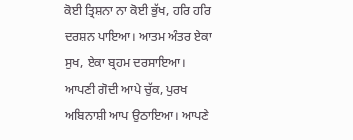ਕੋਈ ਤ੍ਰਿਸ਼ਨਾ ਨਾ ਕੋਈ ਭੁੱਖ, ਹਰਿ ਹਰਿ ਦਰਸ਼ਨ ਪਾਇਆ। ਆਤਮ ਅੰਤਰ ਏਕਾ ਸੁਖ, ਏਕਾ ਬ੍ਰਹਮ ਦਰਸਾਇਆ। ਆਪਣੀ ਗੋਦੀ ਆਪੇ ਚੁੱਕ, ਪੁਰਖ ਅਬਿਨਾਸ਼ੀ ਆਪ ਉਠਾਇਆ। ਆਪਣੇ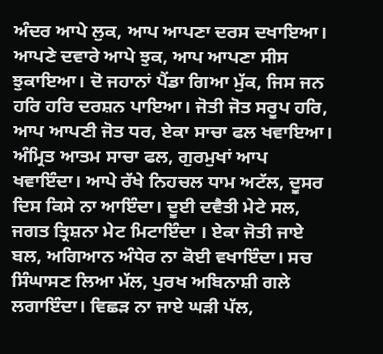ਅੰਦਰ ਆਪੇ ਲੁਕ, ਆਪ ਆਪਣਾ ਦਰਸ ਦਖਾਇਆ। ਆਪਣੇ ਦਵਾਰੇ ਆਪੇ ਝੁਕ, ਆਪ ਆਪਣਾ ਸੀਸ ਝੁਕਾਇਆ। ਦੋ ਜਹਾਨਾਂ ਪੈਂਡਾ ਗਿਆ ਮੁੱਕ, ਜਿਸ ਜਨ ਹਰਿ ਹਰਿ ਦਰਸ਼ਨ ਪਾਇਆ। ਜੋਤੀ ਜੋਤ ਸਰੂਪ ਹਰਿ, ਆਪ ਆਪਣੀ ਜੋਤ ਧਰ, ਏਕਾ ਸਾਚਾ ਫਲ ਖਵਾਇਆ। ਅੰਮ੍ਰਿਤ ਆਤਮ ਸਾਚਾ ਫਲ, ਗੁਰਮੁਖਾਂ ਆਪ ਖਵਾਇੰਦਾ। ਆਪੇ ਰੱਖੇ ਨਿਹਚਲ ਧਾਮ ਅਟੱਲ, ਦੂਸਰ ਦਿਸ ਕਿਸੇ ਨਾ ਆਇੰਦਾ। ਦੂਈ ਦਵੈਤੀ ਮੇਟੇ ਸਲ, ਜਗਤ ਤ੍ਰਿਸ਼ਨਾ ਮੇਟ ਮਿਟਾਇੰਦਾ । ਏਕਾ ਜੋਤੀ ਜਾਏ ਬਲ, ਅਗਿਆਨ ਅੰਧੇਰ ਨਾ ਕੋਈ ਵਖਾਇੰਦਾ। ਸਚ ਸਿੰਘਾਸਣ ਲਿਆ ਮੱਲ, ਪੁਰਖ ਅਬਿਨਾਸ਼ੀ ਗਲੇ ਲਗਾਇੰਦਾ। ਵਿਛੜ ਨਾ ਜਾਏ ਘੜੀ ਪੱਲ,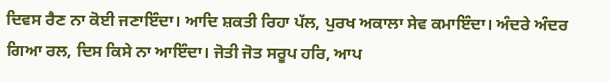ਦਿਵਸ ਰੈਣ ਨਾ ਕੋਈ ਜਣਾਇੰਦਾ। ਆਦਿ ਸ਼ਕਤੀ ਰਿਹਾ ਪੱਲ, ਪੁਰਖ ਅਕਾਲਾ ਸੇਵ ਕਮਾਇੰਦਾ। ਅੰਦਰੇ ਅੰਦਰ ਗਿਆ ਰਲ, ਦਿਸ ਕਿਸੇ ਨਾ ਆਇੰਦਾ। ਜੋਤੀ ਜੋਤ ਸਰੂਪ ਹਰਿ, ਆਪ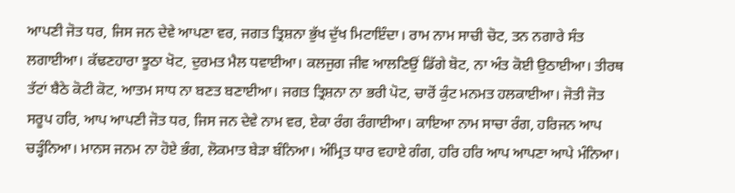ਆਪਣੀ ਜੋਤ ਧਰ, ਜਿਸ ਜਨ ਦੇਵੇ ਆਪਣਾ ਵਰ, ਜਗਤ ਤ੍ਰਿਸ਼ਨਾ ਭੁੱਖ ਦੁੱਖ ਮਿਟਾਇੰਦਾ। ਰਾਮ ਨਾਮ ਸਾਚੀ ਚੋਟ, ਤਨ ਨਗਾਰੇ ਸੰਤ ਲਗਾਈਆ। ਕੱਢਣਹਾਰਾ ਝੂਠਾ ਖੋਟ, ਦੁਰਮਤ ਮੈਲ ਧਵਾਈਆ। ਕਲਜੁਗ ਜੀਵ ਆਲਣਿਉਂ ਡਿੱਗੇ ਬੋਟ, ਨਾ ਅੰਤ ਕੋਈ ਉਠਾਈਆ। ਤੀਰਥ ਤੱਟਾਂ ਬੈਠੇ ਕੋਟੀ ਕੋਟ, ਆਤਮ ਸਾਧ ਨਾ ਬਣਤ ਬਣਾਈਆ। ਜਗਤ ਤ੍ਰਿਸ਼ਨਾ ਨਾ ਭਰੀ ਪੋਟ, ਚਾਰੋਂ ਕੁੰਟ ਮਨਮਤ ਹਲਕਾਈਆ। ਜੋਤੀ ਜੋਤ ਸਰੂਪ ਹਰਿ, ਆਪ ਆਪਣੀ ਜੋਤ ਧਰ, ਜਿਸ ਜਨ ਦੇਵੇ ਨਾਮ ਵਰ, ਏਕਾ ਰੰਗ ਰੰਗਾਈਆ। ਕਾਇਆ ਨਾਮ ਸਾਚਾ ਰੰਗ, ਹਰਿਜਨ ਆਪ ਚੜ੍ਹੰਨਿਆ। ਮਾਨਸ ਜਨਮ ਨਾ ਹੋਏ ਭੰਗ, ਲੋਕਮਾਤ ਬੇੜਾ ਬੰਨਿਆ। ਅੰਮ੍ਰਿਤ ਧਾਰ ਵਹਾਏ ਗੰਗ, ਹਰਿ ਹਰਿ ਆਪ ਆਪਣਾ ਆਪੇ ਮੰਨਿਆ।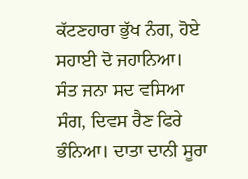ਕੱਟਣਹਾਰਾ ਭੁੱਖ ਨੰਗ, ਹੋਏ ਸਹਾਈ ਦੋ ਜਹਾਨਿਆ। ਸੰਤ ਜਨਾ ਸਦ ਵਸਿਆ ਸੰਗ, ਦਿਵਸ ਰੈਣ ਫਿਰੇ ਭੰਨਿਆ। ਦਾਤਾ ਦਾਨੀ ਸੂਰਾ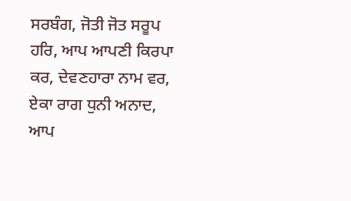ਸਰਬੰਗ, ਜੋਤੀ ਜੋਤ ਸਰੂਪ ਹਰਿ, ਆਪ ਆਪਣੀ ਕਿਰਪਾ ਕਰ, ਦੇਵਣਹਾਰਾ ਨਾਮ ਵਰ, ਏਕਾ ਰਾਗ ਧੁਨੀ ਅਨਾਦ, ਆਪ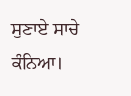ਸੁਣਾਏ ਸਾਚੇ ਕੰਨਿਆ।